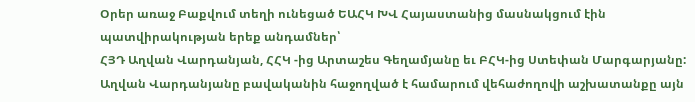Օրեր առաջ Բաքվում տեղի ունեցած ԵԱՀԿ ԽՎ Հայաստանից մասնակցում էին պատվիրակության երեք անդամներ՝
ՀՅԴ Աղվան Վարդանյան, ՀՀԿ -ից Արտաշես Գեղամյանը եւ ԲՀԿ-ից Ստեփան Մարգարյանը:
Աղվան Վարդանյանը բավականին հաջողված է համարում վեհաժողովի աշխատանքը այն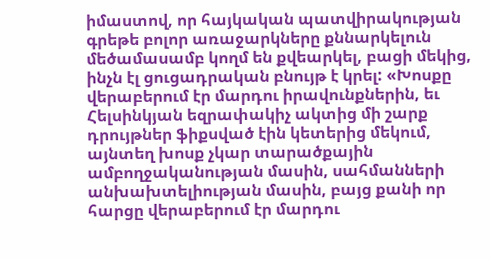իմաստով, որ հայկական պատվիրակության գրեթե բոլոր առաջարկները քննարկելուն մեծամասամբ կողմ են քվեարկել, բացի մեկից, ինչն էլ ցուցադրական բնույթ է կրել: «Խոսքը վերաբերում էր մարդու իրավունքներին, եւ Հելսինկյան եզրափակիչ ակտից մի շարք դրույթներ ֆիքսված էին կետերից մեկում, այնտեղ խոսք չկար տարածքային ամբողջականության մասին, սահմանների անխախտելիության մասին, բայց քանի որ հարցը վերաբերում էր մարդու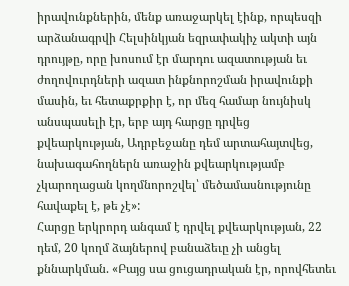իրավունքներին, մենք առաջարկել էինք, որպեսզի արձանագրվի Հելսինկյան եզրափակիչ ակտի այն դրույթը, որը խոսում էր մարդու ազատության եւ ժողովուրդների ազատ ինքնորոշման իրավունքի մասին, եւ հետաքրքիր է, որ մեզ համար նույնիսկ անսպասելի էր, երբ այդ հարցը դրվեց քվեարկության, Ադրբեջանը դեմ արտահայտվեց, նախագահողներն առաջին քվեարկությամբ չկարողացան կողմնորոշվել՝ մեծամասնությունը հավաքել է, թե չէ»:
Հարցը երկրորդ անգամ է դրվել քվեարկության, 22 դեմ, 20 կողմ ձայներով բանաձեւը չի անցել քննարկման. «Բայց սա ցուցադրական էր, որովհետեւ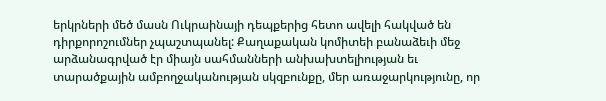երկրների մեծ մասն Ուկրաինայի դեպքերից հետո ավելի հակված են դիրքորոշումներ չպաշտպանել: Քաղաքական կոմիտեի բանաձեւի մեջ արձանագրված էր միայն սահմանների անխախտելիության եւ տարածքային ամբողջականության սկզբունքը, մեր առաջարկությունը, որ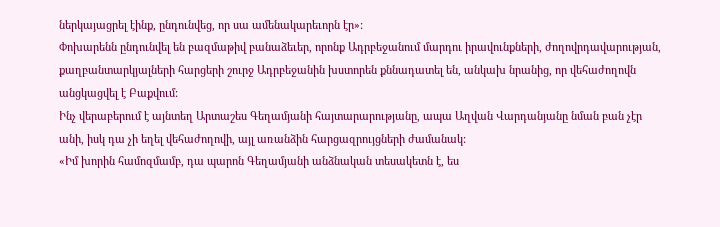ներկայացրել էինք, ընդունվեց, որ սա ամենակարեւորն էր»:
Փոխարենն ընդունվել են բազմաթիվ բանաձեւեր, որոնք Ադրբեջանում մարդու իրավունքների, ժողովրդավարության, քաղբանտարկյալների հարցերի շուրջ Ադրբեջանին խստորեն քննադատել են, անկախ նրանից, որ վեհաժողովն անցկացվել է Բաքվում:
Ինչ վերաբերում է այնտեղ Արտաշես Գեղամյանի հայտարարությանը, ապա Աղվան Վարդանյանը նման բան չէր անի, իսկ դա չի եղել վեհաժողովի, այլ առանձին հարցազրույցների ժամանակ:
«Իմ խորին համոզմամբ, դա պարոն Գեղամյանի անձնական տեսակետն է, ես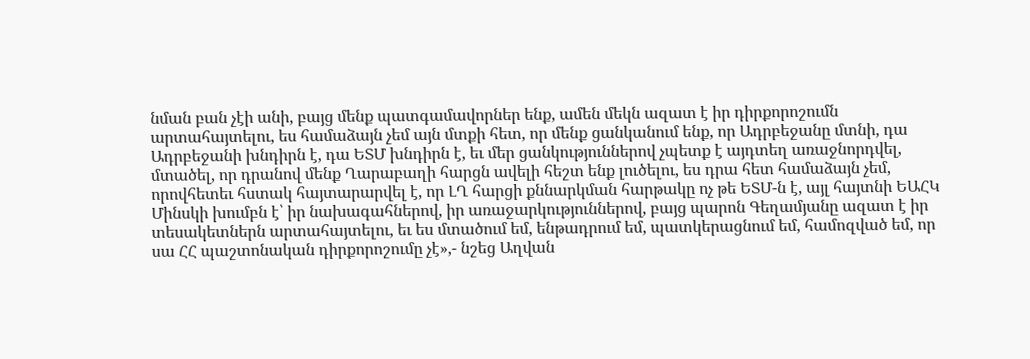նման բան չէի անի, բայց մենք պատգամավորներ ենք, ամեն մեկն ազատ է իր դիրքորոշումն արտահայտելու, ես համաձայն չեմ այն մտքի հետ, որ մենք ցանկանում ենք, որ Ադրբեջանը մտնի, դա Ադրբեջանի խնդիրն է, դա ԵՏՄ խնդիրն է, եւ մեր ցանկություններով չպետք է այդտեղ առաջնորդվել, մտածել, որ դրանով մենք Ղարաբաղի հարցն ավելի հեշտ ենք լուծելու, ես դրա հետ համաձայն չեմ, որովհետեւ հստակ հայտարարվել է, որ ԼՂ հարցի քննարկման հարթակը ոչ թե ԵՏՄ-ն է, այլ հայտնի ԵԱՀԿ Մինսկի խումբն է՝ իր նախագահներով, իր առաջարկություններով, բայց պարոն Գեղամյանը ազատ է իր տեսակետներն արտահայտելու, եւ ես մտածում եմ, ենթադրում եմ, պատկերացնում եմ, համոզված եմ, որ սա ՀՀ պաշտոնական դիրքորոշումը չէ»,- նշեց Աղվան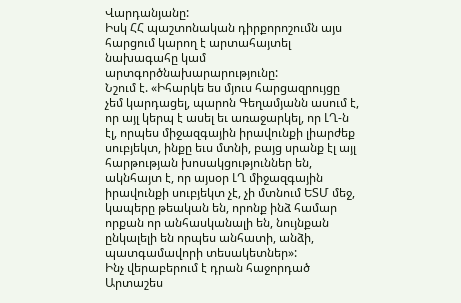Վարդանյանը:
Իսկ ՀՀ պաշտոնական դիրքորոշումն այս հարցում կարող է արտահայտել նախագահը կամ արտգործնախարարությունը:
Նշում է. «Իհարկե ես մյուս հարցազրույցը չեմ կարդացել, պարոն Գեղամյանն ասում է, որ այլ կերպ է ասել եւ առաջարկել, որ ԼՂ-ն էլ, որպես միջազգային իրավունքի լիարժեք սուբյեկտ, ինքը եւս մտնի, բայց սրանք էլ այլ հարթության խոսակցություններ են, ակնհայտ է, որ այսօր ԼՂ միջազգային իրավունքի սուբյեկտ չէ, չի մտնում ԵՏՄ մեջ, կապերը թեական են, որոնք ինձ համար որքան որ անհասկանալի են, նույնքան ընկալելի են որպես անհատի, անձի, պատգամավորի տեսակետներ»:
Ինչ վերաբերում է դրան հաջորդած Արտաշես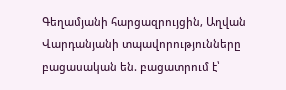Գեղամյանի հարցազրույցին, Աղվան Վարդանյանի տպավորությունները բացասական են. բացատրում է՝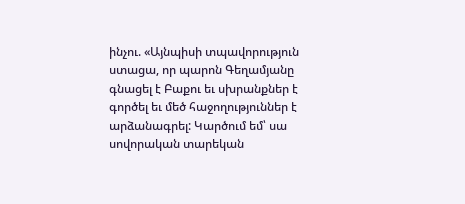ինչու. «Այնպիսի տպավորություն ստացա, որ պարոն Գեղամյանը գնացել է Բաքու եւ սխրանքներ է գործել եւ մեծ հաջողություններ է արձանագրել: Կարծում եմ՝ սա սովորական տարեկան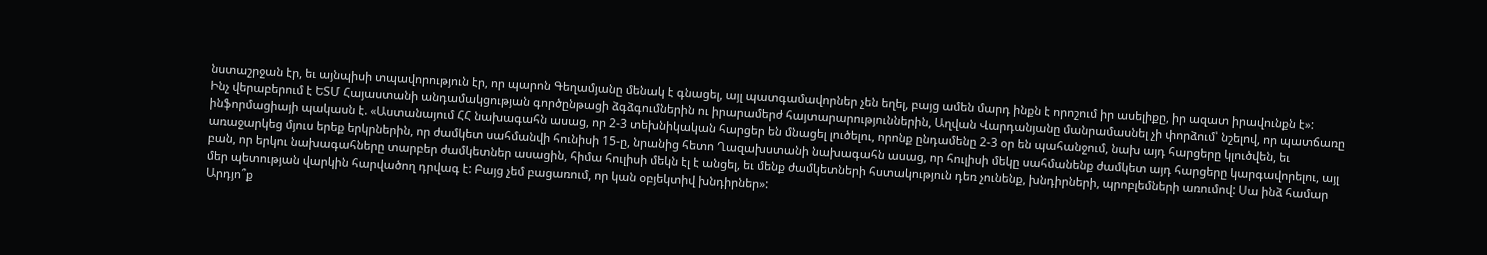նստաշրջան էր, եւ այնպիսի տպավորություն էր, որ պարոն Գեղամյանը մենակ է գնացել, այլ պատգամավորներ չեն եղել, բայց ամեն մարդ ինքն է որոշում իր ասելիքը, իր ազատ իրավունքն է»:
Ինչ վերաբերում է ԵՏՄ Հայաստանի անդամակցության գործընթացի ձգձգումներին ու իրարամերժ հայտարարություններին, Աղվան Վարդանյանը մանրամասնել չի փորձում՝ նշելով, որ պատճառը ինֆորմացիայի պակասն է. «Աստանայում ՀՀ նախագահն ասաց, որ 2-3 տեխնիկական հարցեր են մնացել լուծելու, որոնք ընդամենը 2-3 օր են պահանջում, նախ այդ հարցերը կլուծվեն, եւ առաջարկեց մյուս երեք երկրներին, որ ժամկետ սահմանվի հունիսի 15-ը, նրանից հետո Ղազախստանի նախագահն ասաց, որ հուլիսի մեկը սահմանենք ժամկետ այդ հարցերը կարգավորելու, այլ բան, որ երկու նախագահները տարբեր ժամկետներ ասացին, հիմա հուլիսի մեկն էլ է անցել, եւ մենք ժամկետների հստակություն դեռ չունենք, խնդիրների, պրոբլեմների առումով: Սա ինձ համար մեր պետության վարկին հարվածող դրվագ է: Բայց չեմ բացառում, որ կան օբյեկտիվ խնդիրներ»:
Արդյո՞ք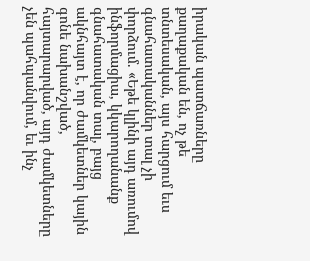իրական պատճառները քաղաքական են, ոչ թե տնտեսական, այս հարցում եւս գնահատականներ տալ չի փորձում. «Եթե կլինի այդ առումով ինֆորմացիա, կկարողանանք գնահատական տալ, բայց ակնհայտ է, որ ժամկետներ կային գոնե նախանշված, հայտարարված, այդ ժամկետները չեն պահպանվում, եւ ինչ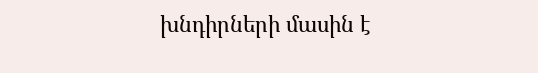խնդիրների մասին է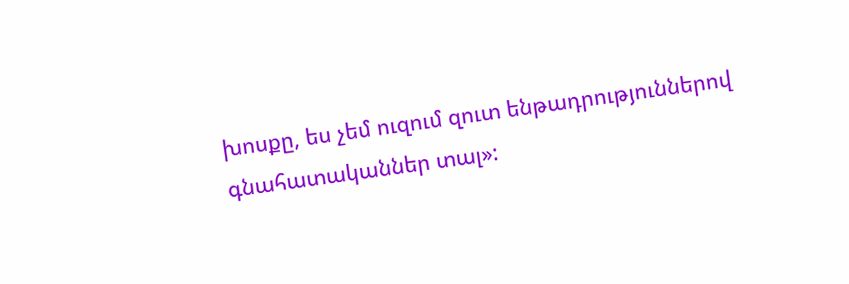խոսքը, ես չեմ ուզում զուտ ենթադրություններով գնահատականներ տալ»: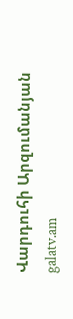Վարդուհի Արզումանյան
galatv.am